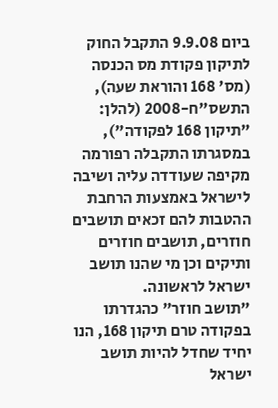ביום 9.9.08 התקבל החוק לתיקון פקודת מס הכנסה (מס' 168 והוראת שעה), התשס"ח-2008 (להלן: "תיקון 168 לפקודה"), במסגרתו התקבלה רפורמה מקיפה שעודדה עליה ושיבה לישראל באמצעות הרחבת ההטבות להם זכאים תושבים חוזרים, תושבים חוזרים ותיקים וכן מי שהנו תושב ישראל לראשונה.
"תושב חוזר" כהגדרתו בפקודה טרם תיקון 168, הנו יחיד שחדל להיות תושב ישראל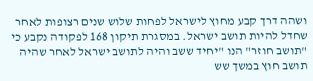ושהה דרך קבע מחוץ לישראל לפחות שלוש שנים רצופות לאחר שחדל להיות תושב ישראל. במסגרת תיקון 168 לפקודה נקבע כי "תושב חוזר" הנו "יחיד ששב והיה לתושב ישראל לאחר שהיה תושב חוץ במשך שש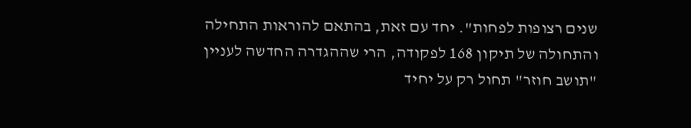שנים רצופות לפחות". יחד עם זאת, בהתאם להוראות התחילה והתחולה של תיקון 168 לפקודה, הרי שההגדרה החדשה לעניין "תושב חוזר" תחול רק על יחיד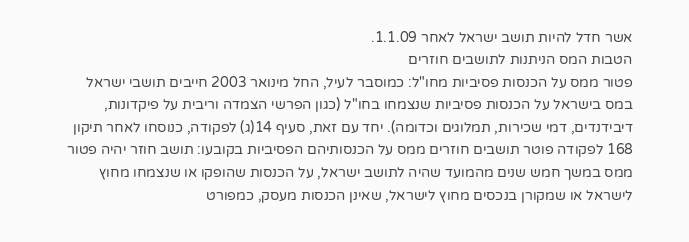אשר חדל להיות תושב ישראל לאחר 1.1.09.
הטבות המס הניתנות לתושבים חוזרים
פטור ממס על הכנסות פסיביות מחו"ל: כמוסבר לעיל, החל מינואר 2003 חייבים תושבי ישראל במס בישראל על הכנסות פסיביות שנצמחו בחו"ל (כגון הפרשי הצמדה וריבית על פיקדונות, דיבידנדים, דמי שכירות, תמלוגים וכדומה). יחד עם זאת, סעיף 14(ג) לפקודה, כנוסחו לאחר תיקון 168 לפקודה פוטר תושבים חוזרים ממס על הכנסותיהם הפסיביות בקובעו: תושב חוזר יהיה פטור ממס במשך חמש שנים מהמועד שהיה לתושב ישראל, על הכנסות שהופקו או שנצמחו מחוץ לישראל או שמקורן בנכסים מחוץ לישראל, שאינן הכנסות מעסק, כמפורט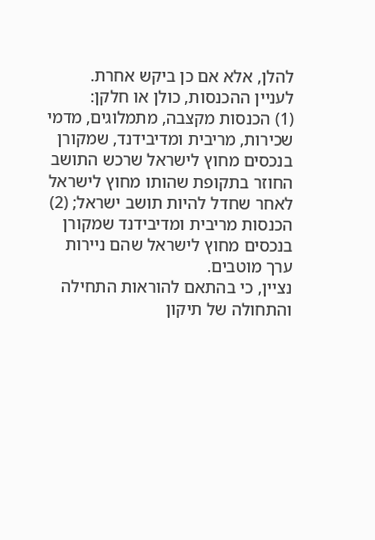להלן, אלא אם כן ביקש אחרת.
לעניין ההכנסות, כולן או חלקן:
(1) הכנסות מקצבה, מתמלוגים, מדמי שכירות, מריבית ומדיבידנד, שמקורן בנכסים מחוץ לישראל שרכש התושב החוזר בתקופת שהותו מחוץ לישראל לאחר שחדל להיות תושב ישראל; (2) הכנסות מריבית ומדיבידנד שמקורן בנכסים מחוץ לישראל שהם ניירות ערך מוטבים.
נציין, כי בהתאם להוראות התחילה והתחולה של תיקון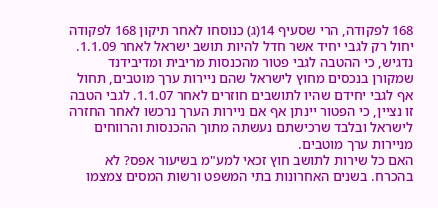168 לפקודה, הרי שסעיף 14(ג) כנוסחו לאחר תיקון 168 לפקודה יחול רק לגבי יחיד אשר חדל להיות תושב ישראל לאחר 1.1.09. נדגיש, כי ההטבה לגבי פטור מהכנסות מריבית ומדיבידנד שמקורן בנכסים מחוץ לישראל שהם ניירות ערך מוטבים, תחול אף לגבי יחידם שהיו לתושבים חוזרים לאחר 1.1.07. לגבי הטבה זו נציין, כי הפטור יינתן אף אם ניירות הערך נרכשו לאחר החזרה לישראל ובלבד שרכישתם נעשתה מתוך ההכנסות והרווחים מניירות ערך מוטבים.
האם כל שירות לתושב חוץ זכאי למע"מ בשיעור אפס? לא בהכרח. בשנים האחרונות בתי המשפט ורשות המסים צמצמו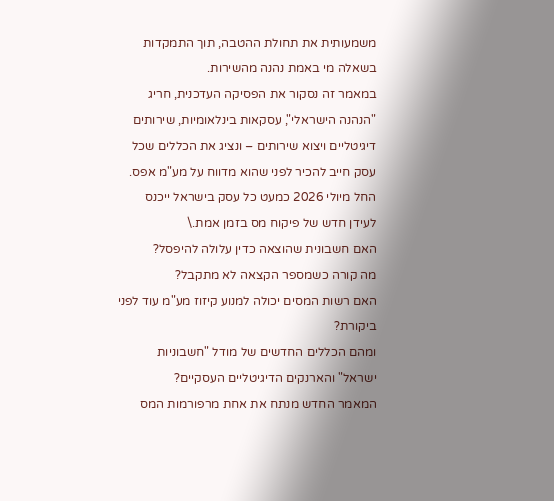משמעותית את תחולת ההטבה, תוך התמקדות בשאלה מי באמת נהנה מהשירות.
במאמר זה נסקור את הפסיקה העדכנית, חריג "הנהנה הישראלי", עסקאות בינלאומיות, שירותים דיגיטליים ויצוא שירותים – ונציג את הכללים שכל עסק חייב להכיר לפני שהוא מדווח על מע"מ אפס.
החל מיולי 2026 כמעט כל עסק בישראל ייכנס לעידן חדש של פיקוח מס בזמן אמת.\
האם חשבונית שהוצאה כדין עלולה להיפסל?
מה קורה כשמספר הקצאה לא מתקבל?
האם רשות המסים יכולה למנוע קיזוז מע"מ עוד לפני ביקורת?
ומהם הכללים החדשים של מודל "חשבוניות ישראל" והארנקים הדיגיטליים העסקיים?
המאמר החדש מנתח את אחת מרפורמות המס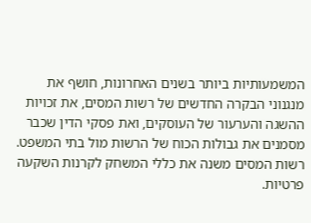המשמעותיות ביותר בשנים האחרונות, חושף את מנגנוני הבקרה החדשים של רשות המסים, את זכויות ההשגה והערעור של העוסקים, ואת פסקי הדין שכבר מסמנים את גבולות הכוח של הרשות מול בתי המשפט.
רשות המסים משנה את כללי המשחק לקרנות השקעה פרטיות.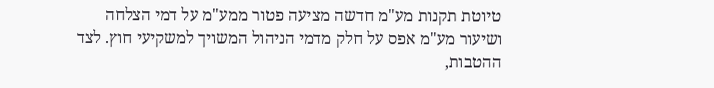טיוטת תקנות מע"מ חדשה מציעה פטור ממע"מ על דמי הצלחה ושיעור מע"מ אפס על חלק מדמי הניהול המשויך למשקיעי חוץ. לצד ההטבות,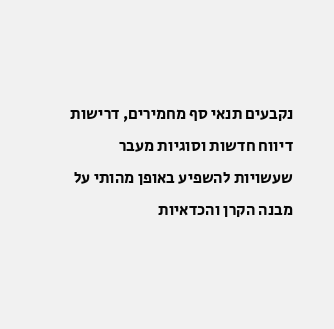נקבעים תנאי סף מחמירים, דרישות דיווח חדשות וסוגיות מעבר שעשויות להשפיע באופן מהותי על מבנה הקרן והכדאיות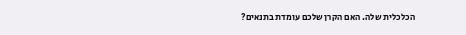הכלכלית שלה. האם הקרן שלכם עומדת בתנאים?